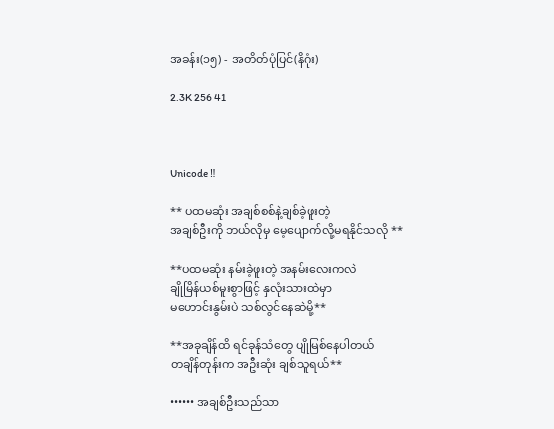အခန်း(၁၅) - အတိတ်ပုံပြင်(နိဂုံး)

2.3K 256 41



Unicode ‼

** ပထမဆုံး အချစ်စစ်နဲ့ချစ်ခဲ့ဖူးတဲ့
အချစ်ဦးကို ဘယ်လိုမှ မေ့ပျောက်လို့မရနိုင်သလို **

**ပထမဆုံး နမ်းခဲ့ဖူးတဲ့ အနမ်းလေးကလဲ
ချိုမြိန်ယစ်မူးစွာဖြင့် နှလုံးသားထဲမှာ
မဟောင်းနွမ်းပဲ သစ်လွင်နေဆဲမို့**

**အခုချိန်ထိ ရင်ခုန်သံတွေ ပျိုမြစ်နေပါတယ်
တချိန်တုန်းက အဦးဆုံး ချစ်သူရယ်**

•••••• အချစ်ဦးသည်သာ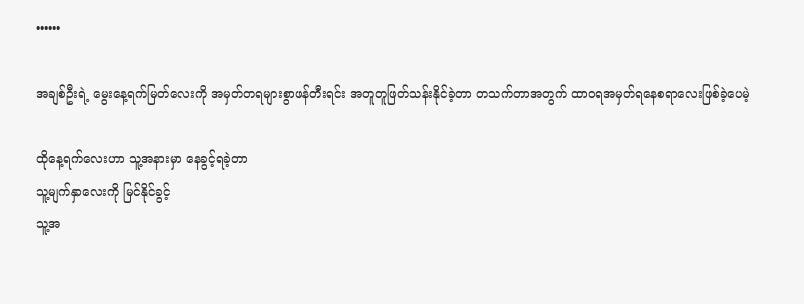••••••

အချစ်ဦးရဲ့ မွေးနေ့ရက်မြတ်လေးကို အမှတ်တရများစွာဖန်တီးရင်း အတူတူဖြတ်သန်းနိုင်ခဲ့တာ တသက်တာအတွက် ထာဝရအမှတ်ရနေစရာလေးဖြစ်ခဲ့ပေမဲ့

ထိုနေ့ရက်လေးဟာ သူ့အနားမှာ နေခွင့်ရခဲ့တာ
သူ့မျက်နှာလေးကို မြင်နိုင်ခွင့်
သူ့အ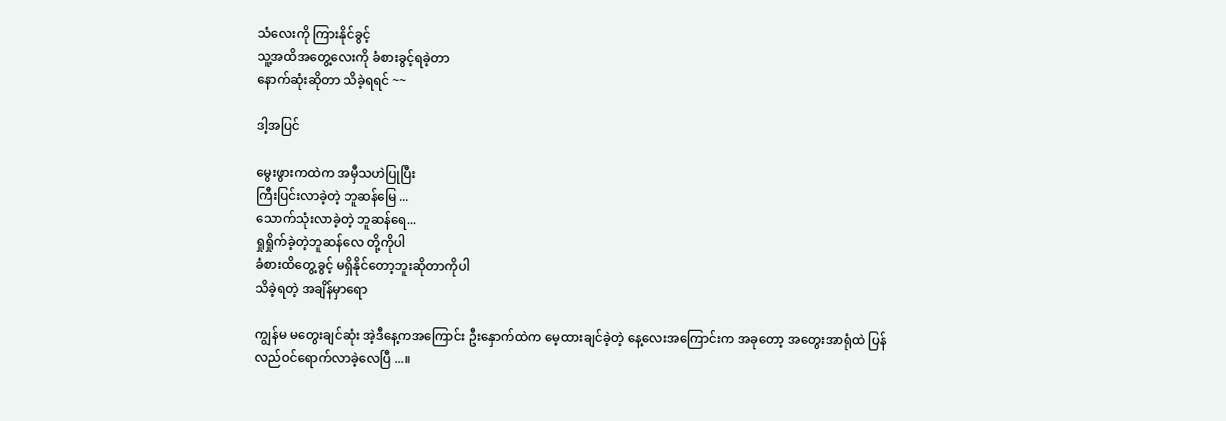သံလေးကို ကြားနိုင်ခွင့်
သူ့အထိအတွေ့လေးကို ခံစားခွင့်ရခဲ့တာ
နောက်ဆုံးဆိုတာ သိခဲ့ရရင် ~~

ဒါ့အပြင်

မွေးဖွားကထဲက အမှီသဟဲပြုပြီး
ကြီးပြင်းလာခဲ့တဲ့ ဘူဆန်မြေ ...
သောက်သုံးလာခဲ့တဲ့ ဘူဆန်ရေ...
ရှုရှိုက်ခဲ့တဲ့ဘူဆန်လေ တို့ကိုပါ
ခံစားထိတွေ့ခွင့် မရှိနိုင်တော့ဘူးဆိုတာကိုပါ
သိခဲ့ရတဲ့ အချိန်မှာရော

ကျွန်မ မတွေးချင်ဆုံး အဲ့ဒီနေ့ကအကြောင်း ဦးနှောက်ထဲက မေ့ထားချင်ခဲ့တဲ့ နေ့လေးအကြောင်းက အခုတော့ အတွေးအာရုံထဲ ပြန်လည်ဝင်ရောက်လာခဲ့လေပြီ ...။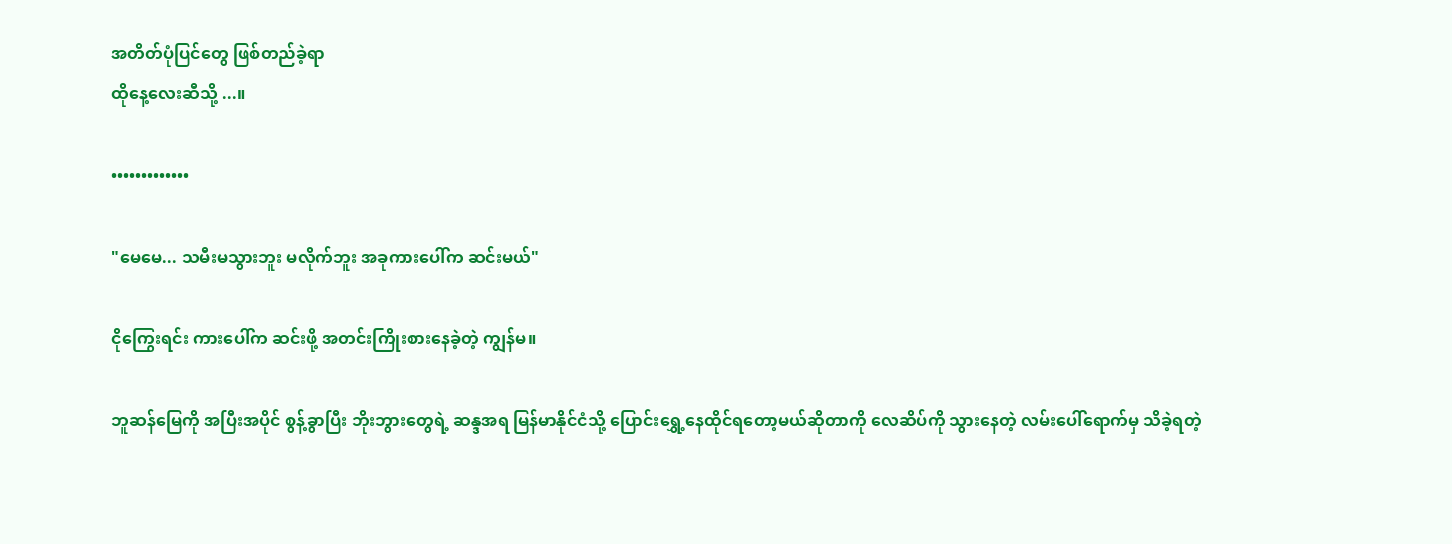အတိတ်ပုံပြင်တွေ ဖြစ်တည်ခဲ့ရာ
ထိုနေ့လေးဆီသို့ ...။

•••••••••••••

"မေမေ... သမီးမသွားဘူး မလိုက်ဘူး အခုကားပေါ်က ဆင်းမယ်"

ငိုကြွေးရင်း ကားပေါ်က ဆင်းဖို့ အတင်းကြိုးစားနေခဲ့တဲ့ ကျွန်မ။

ဘူဆန်မြေကို အပြီးအပိုင် စွန့်ခွာပြီး ဘိုးဘွားတွေရဲ့ ဆန္ဒအရ မြန်မာနိုင်ငံသို့ ပြောင်းရွှေ့နေထိုင်ရတော့မယ်ဆိုတာကို လေဆိပ်ကို သွားနေတဲ့ လမ်းပေါ်ရောက်မှ သိခဲ့ရတဲ့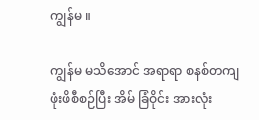ကျွန်မ ။

ကျွန်မ မသိအောင် အရာရာ စနစ်တကျ ဖုံးဖိစီစဉ်ပြီး အိမ် ခြံဝိုင်း အားလုံး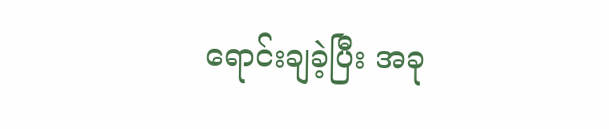ရောင်းချခဲ့ပြီး အခု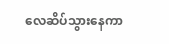လေဆိပ်သွားနေကာ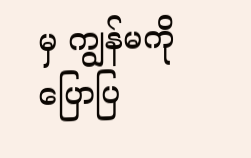မှ ကျွန်မကို ပြောပြ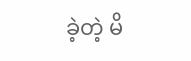ခဲ့တဲ့ မိ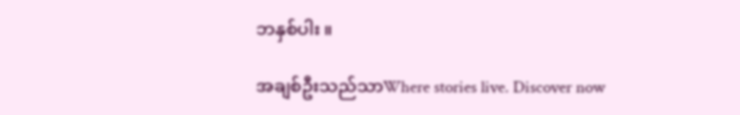ဘနှစ်ပါး ။

အချစ်ဦးသည်သာWhere stories live. Discover now